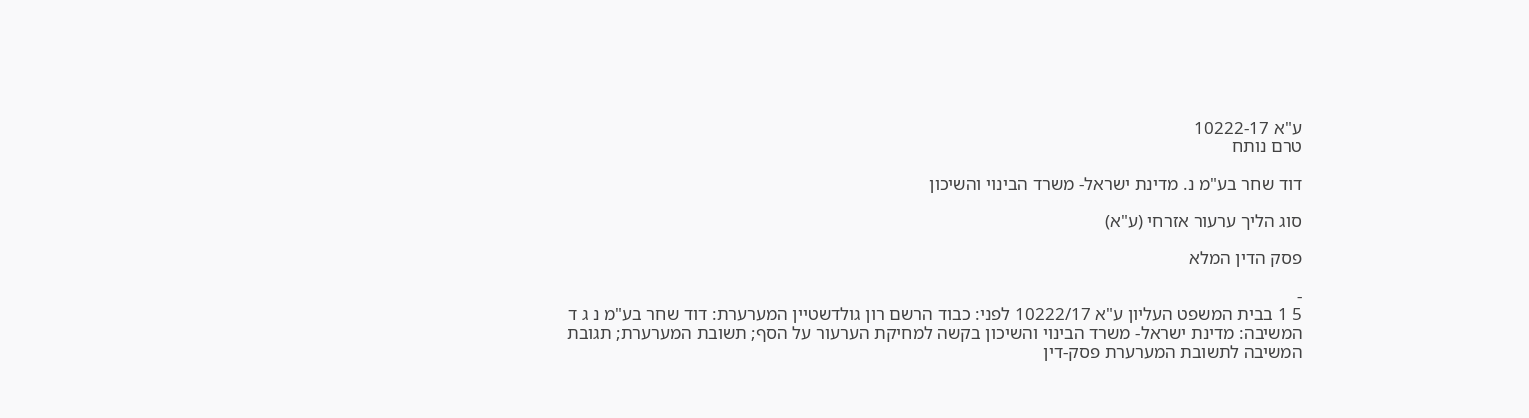ע"א 10222-17
טרם נותח

דוד שחר בע"מ נ. מדינת ישראל- משרד הבינוי והשיכון

סוג הליך ערעור אזרחי (ע"א)

פסק הדין המלא

-
5 1 בבית המשפט העליון ע"א 10222/17 לפני: כבוד הרשם רון גולדשטיין המערערת: דוד שחר בע"מ נ ג ד המשיבה: מדינת ישראל- משרד הבינוי והשיכון בקשה למחיקת הערעור על הסף; תשובת המערערת; תגובת המשיבה לתשובת המערערת פסק-דין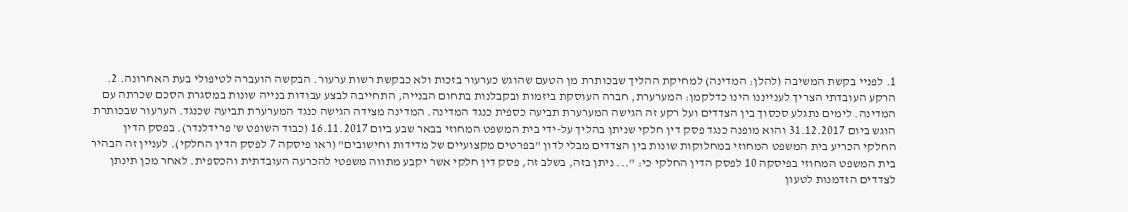1. לפניי בקשת המשיבה (להלן: המדינה) למחיקת ההליך שבכותרת מן הטעם שהוגש כערעור בזכות ולא כבקשת רשות ערעור. הבקשה הועברה לטיפולי בעת האחרונה. 2. הרקע העובדתי הצריך לענייננו הינו כדלקמן: המערערת, חברה העוסקת ביזמות ובקבלנות בתחום הבנייה, התחייבה לבצע עבודות בנייה שונות במסגרת הסכם שכרתה עם המדינה. לימים נתגלע סכסוך בין הצדדים ועל רקע זה הגישה המערערת תביעה כספית כנגד המדינה. המדינה מצידה הגישה כנגד המערערת תביעה שכנגד. הערעור שבכותרת הוגש ביום 31.12.2017 והוא מופנה כנגד פסק דין חלקי שניתן בהליך על-ידי בית המשפט המחוזי בבאר שבע ביום 16.11.2017 (כבוד השופט ש' פרידלנדר). בפסק הדין החלקי הכריע בית המשפט המחוזי במחלוקות שונות בין הצדדים מבלי לדון "בפרטים מקצועיים של מדידות וחישובים" (ראו פיסקה 7 לפסק הדין החלקי). לעניין זה הבהיר בית המשפט המחוזי בפיסקה 10 לפסק הדין החלקי כי: "... ניתן בזה, בשלב זה, פסק דין חלקי אשר יקבע מתווה משפטי להכרעה העובדתית והכספית. לאחר מכן תינתן לצדדים הזדמנות לטעון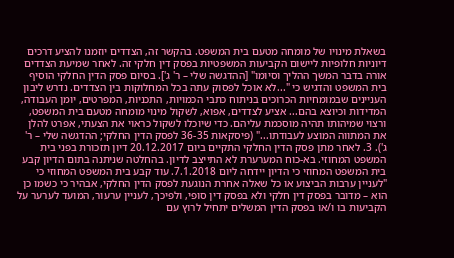בשאלת מינויו של מומחה מטעם בית המשפט. בהקשר זה, הצדדים יוזמנו להציע דרכים דיוניות חלופיות ליישום הקביעות המשפטיות בפסק דין חלקי זה. לאחר שמיעת הצדדים אורה בדבר המשך ההליך וסיומו" [ההדגשה שלי – ר' ג']. בסיום פסק הדין החלקי הוסיף בית המשפט והדגיש כי "...לא אוכל לפסוק עתה בכל המחלוקות בין הצדדים. נדרש ליבון העניינים שבמומחיות הכרוכים בניתוח כתבי הכמויות, התכניות, המפרטים, יומן העבודה, המדידות וכיוצא בהם... אציע לצדדים, אפוא, לשקול מינוי מומחה מטעם בית המשפט, ורצוי שמיהותו תהיה מוסכמת עליהם. כדי שיוכלו לשקול כראוי את הצעתי, אפרט להלן את המתווה המוצע לעבודתו..." (פיסקאות 36-35 לפסק הדין החלקי; ההדגשה שלי – ר' ג'). 3. לאחר מתן פסק הדין החלקי התקיים ביום 20.12.2017 דיון תזכורת בפני בית המשפט המחוזי. בא-כוח המערערת לא התייצב לדיון. בהחלטה שניתנה בתום הדיון קבע בית המשפט המחוזי כי הדיון יידחה ליום 7.1.2018. עוד קבע בית המשפט המחוזי כי "לעניין ערבות הביצוע או כל שאלה אחרת הנוגעת לפסק הדין החלקי, אבהיר כי כשמו כן הוא – מדובר בפסק דין חלקי ולא בפסק דין סופי, ולפיכך, לעניין ערעור, המועד לערער על הקביעות בו ו/או בפסק הדין המשלים יתחיל לרוץ עם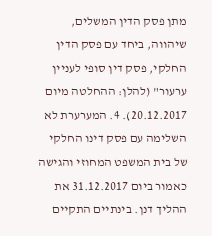מתן פסק הדין המשלים, שיהווה, ביחד עם פסק הדין החלקי, פסק דין סופי לעניין ערעור" (להלן: ההחלטה מיום 20.12.2017). 4. המערערת לא השלימה עם פסק דינו החלקי של בית המשפט המחוזי והגישה כאמור ביום 31.12.2017 את ההליך דנן. בינתיים התקיים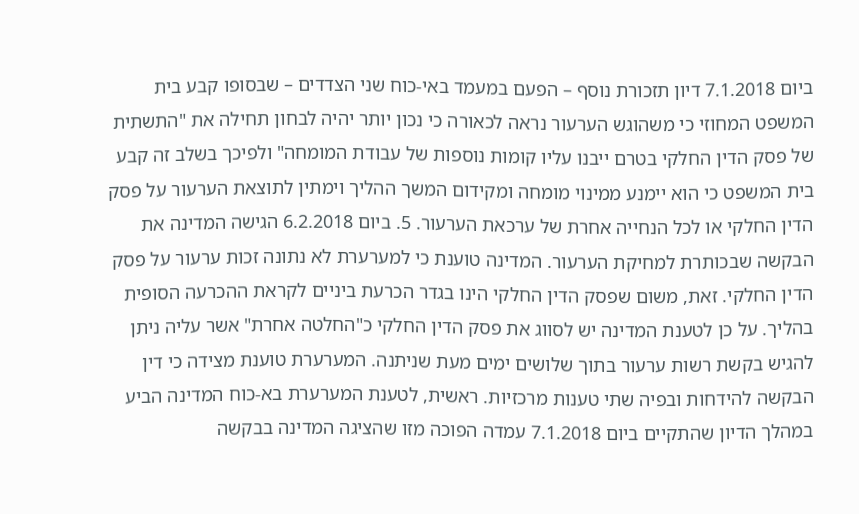ביום 7.1.2018 דיון תזכורת נוסף – הפעם במעמד באי-כוח שני הצדדים – שבסופו קבע בית המשפט המחוזי כי משהוגש הערעור נראה לכאורה כי נכון יותר יהיה לבחון תחילה את "התשתית של פסק הדין החלקי בטרם ייבנו עליו קומות נוספות של עבודת המומחה" ולפיכך בשלב זה קבע בית המשפט כי הוא יימנע ממינוי מומחה ומקידום המשך ההליך וימתין לתוצאת הערעור על פסק הדין החלקי או לכל הנחייה אחרת של ערכאת הערעור. 5. ביום 6.2.2018 הגישה המדינה את הבקשה שבכותרת למחיקת הערעור. המדינה טוענת כי למערערת לא נתונה זכות ערעור על פסק הדין החלקי. זאת, משום שפסק הדין החלקי הינו בגדר הכרעת ביניים לקראת ההכרעה הסופית בהליך. על כן לטענת המדינה יש לסווג את פסק הדין החלקי כ"החלטה אחרת" אשר עליה ניתן להגיש בקשת רשות ערעור בתוך שלושים ימים מעת שניתנה. המערערת טוענת מצידה כי דין הבקשה להידחות ובפיה שתי טענות מרכזיות. ראשית, לטענת המערערת בא-כוח המדינה הביע במהלך הדיון שהתקיים ביום 7.1.2018 עמדה הפוכה מזו שהציגה המדינה בבקשה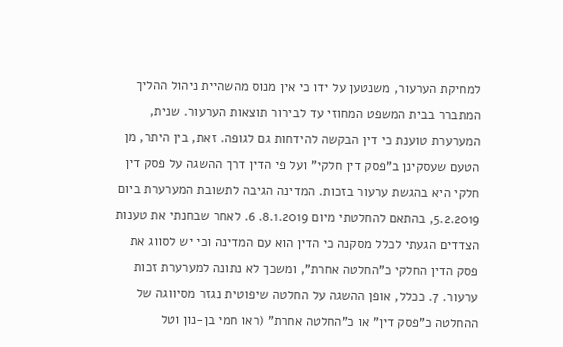למחיקת הערעור, משנטען על ידו כי אין מנוס מהשהיית ניהול ההליך המתברר בבית המשפט המחוזי עד לבירור תוצאות הערעור. שנית, המערערת טוענת כי דין הבקשה להידחות גם לגופה. זאת, בין היתר, מן הטעם שעסקינן ב"פסק דין חלקי" ועל פי הדין דרך ההשגה על פסק דין חלקי היא בהגשת ערעור בזכות. המדינה הגיבה לתשובת המערערת ביום 5.2.2019, בהתאם להחלטתי מיום 8.1.2019. 6. לאחר שבחנתי את טענות הצדדים הגעתי לכלל מסקנה כי הדין הוא עם המדינה וכי יש לסווג את פסק הדין החלקי כ"החלטה אחרת", ומשכך לא נתונה למערערת זכות ערעור. 7. ככלל, אופן ההשגה על החלטה שיפוטית נגזר מסיווגה של ההחלטה כ"פסק דין" או כ"החלטה אחרת" (ראו חמי בן-נון וטל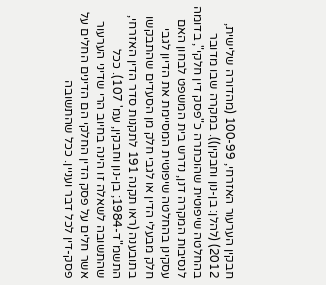חבקין הערעור האזרחי, 100-99 (מהדורה שלישית, 2012) (להלן: בן-נון וחבקין)). במקרה שבו מדובר בהחלטה שיפוטית שהוכתרה כ"פסק דין חלקי", בדומה לנסיבות המקרה דנן, נדרש בית המשפט לבחון האם עסקינן בהחלטה שיפוטית המסיימת את הדיון לגבי חלק מבעלי הדין או לגבי חלק מן הסעדים שהתבקשו בתובענה (ראו תקנה 191 לתקנות סדר הדין האזרחי, התשמ"ד-1984; בן-נון וחבקין, עמ' 107). ככל שהתשובה לשאלה זו הינה בחיוב הרי שדיני הערעור אשר חלים על פסק הדין החלקי הם הדינים החלים על פסק-דין לכל דבר ועניין. ככל שהתשובה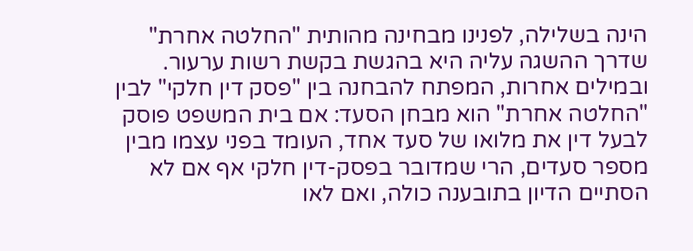הינה בשלילה, לפנינו מבחינה מהותית "החלטה אחרת" שדרך ההשגה עליה היא בהגשת בקשת רשות ערעור. ובמילים אחרות, המפתח להבחנה בין "פסק דין חלקי" לבין "החלטה אחרת" הוא מבחן הסעד: אם בית המשפט פוסק לבעל דין את מלואו של סעד אחד, העומד בפני עצמו מבין מספר סעדים, הרי שמדובר בפסק-דין חלקי אף אם לא הסתיים הדיון בתובענה כולה, ואם לאו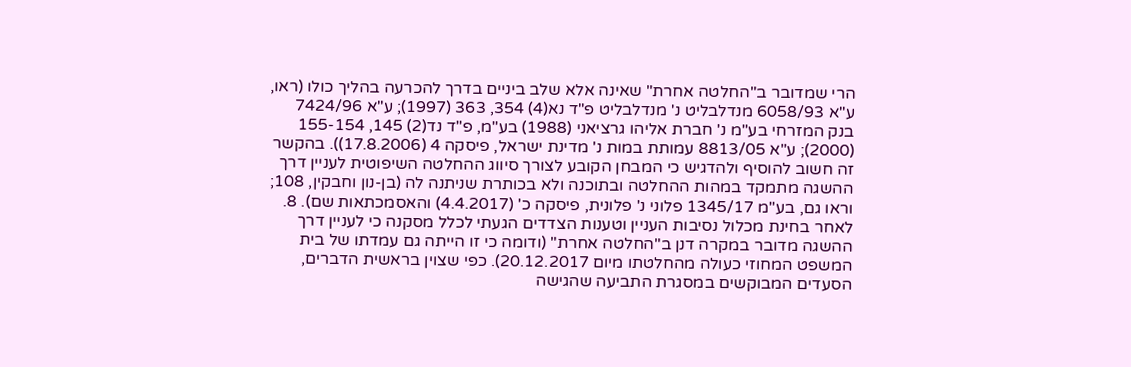הרי שמדובר ב"החלטה אחרת" שאינה אלא שלב ביניים בדרך להכרעה בהליך כולו (ראו, ע"א 6058/93 מנדלבליט נ' מנדלבליט פ"ד נא(4) 354, 363 (1997); ע"א 7424/96 בנק המזרחי בע"מ נ' חברת אליהו גרציאני (1988) בע"מ, פ"ד נד(2) 145, 155-154 (2000); ע"א 8813/05 עמותת במות נ' מדינת ישראל, פיסקה 4 (17.8.2006)). בהקשר זה חשוב להוסיף ולהדגיש כי המבחן הקובע לצורך סיווג ההחלטה השיפוטית לעניין דרך ההשגה מתמקד במהות ההחלטה ובתוכנה ולא בכותרת שניתנה לה (בן-נון וחבקין, 108; וראו גם, בע"מ 1345/17 פלוני נ' פלונית, פיסקה כ' (4.4.2017) והאסמכתאות שם). 8. לאחר בחינת מכלול נסיבות העניין וטענות הצדדים הגעתי לכלל מסקנה כי לעניין דרך ההשגה מדובר במקרה דנן ב"החלטה אחרת" (ודומה כי זו הייתה גם עמדתו של בית המשפט המחוזי כעולה מהחלטתו מיום 20.12.2017). כפי שצוין בראשית הדברים, הסעדים המבוקשים במסגרת התביעה שהגישה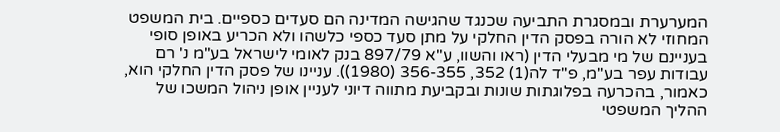המערערת ובמסגרת התביעה שכנגד שהגישה המדינה הם סעדים כספיים. בית המשפט המחוזי לא הורה בפסק הדין החלקי על מתן סעד כספי כלשהו ולא הכריע באופן סופי בעניינם של מי מבעלי הדין (ראו והשוו, ע"א 897/79 בנק לאומי לישראל בע"מ נ' רם עבודות עפר בע"מ, פ"ד לה(1) 352, 356-355 (1980)). עניינו של פסק הדין החלקי הוא, כאמור, בהכרעה בפלוגתות שונות ובקביעת מתווה דיוני לעניין אופן ניהול המשכו של ההליך המשפטי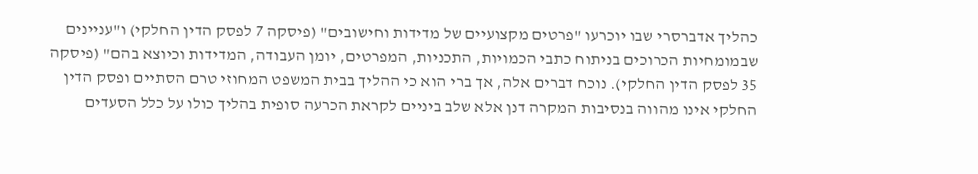כהליך אדברסרי שבו יוכרעו "פרטים מקצועיים של מדידות וחישובים" (פיסקה 7 לפסק הדין החלקי) ו"עניינים שבמומחיות הכרוכים בניתוח כתבי הכמויות, התכניות, המפרטים, יומן העבודה, המדידות וכיוצא בהם" (פיסקה 35 לפסק הדין החלקי). נוכח דברים אלה, אך ברי הוא כי ההליך בבית המשפט המחוזי טרם הסתיים ופסק הדין החלקי אינו מהווה בנסיבות המקרה דנן אלא שלב ביניים לקראת הכרעה סופית בהליך כולו על כלל הסעדים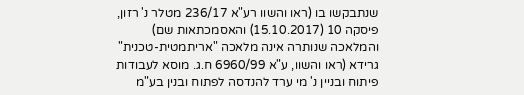שנתבקשו בו (ראו והשוו רע"א 236/17 מטלר נ' רזון, פיסקה 10 (15.10.2017) והאסמכתאות שם) והמלאכה שנותרה אינה מלאכה "אריתמטית-טכנית" גרידא (ראו והשוו, ע"א 6960/99 ח.ג. מוסא לעבודות פיתוח ובניין נ' מי ערד להנדסה לפתוח ובנין בע"מ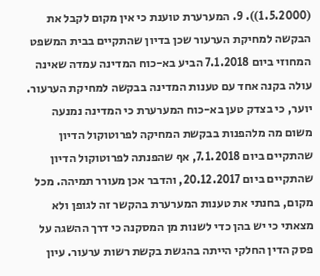(1.5.2000)). 9. המערערת טוענת כי אין מקום לקבל את הבקשה למחיקת הערעור שכן בדיון שהתקיים בבית המשפט המחוזי ביום 7.1.2018 הביע בא-כוח המדינה עמדה שאינה עולה בקנה אחד עם טענות המדינה בבקשה למחיקת הערעור. יוער, כי בצדק טען בא-כוח המערערת כי המדינה נמנעה משום מה מלהפנות בבקשת המחיקה לפרוטוקול הדיון שהתקיים ביום 7.1.2018, אף שהפנתה לפרוטוקול הדיון שהתקיים ביום 20.12.2017, והדבר אכן מעורר תמיהה. מכל מקום, בחנתי את טענות המערערת בהקשר זה לגופן ולא מצאתי כי יש בהן כדי לשנות מן המסקנה כי דרך ההשגה על פסק הדין החלקי הייתה בהגשת בקשת רשות ערעור. עיון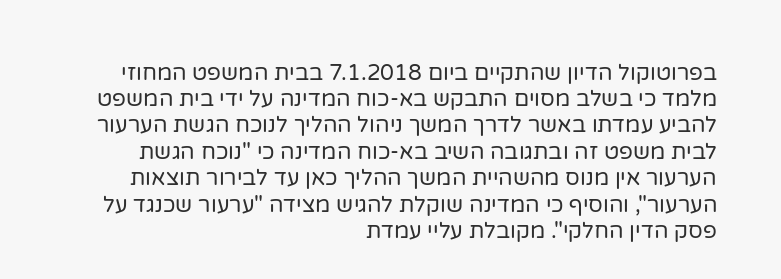בפרוטוקול הדיון שהתקיים ביום 7.1.2018 בבית המשפט המחוזי מלמד כי בשלב מסוים התבקש בא-כוח המדינה על ידי בית המשפט להביע עמדתו באשר לדרך המשך ניהול ההליך לנוכח הגשת הערעור לבית משפט זה ובתגובה השיב בא-כוח המדינה כי "נוכח הגשת הערעור אין מנוס מהשהיית המשך ההליך כאן עד לבירור תוצאות הערעור", והוסיף כי המדינה שוקלת להגיש מצידה "ערעור שכנגד על פסק הדין החלקי". מקובלת עליי עמדת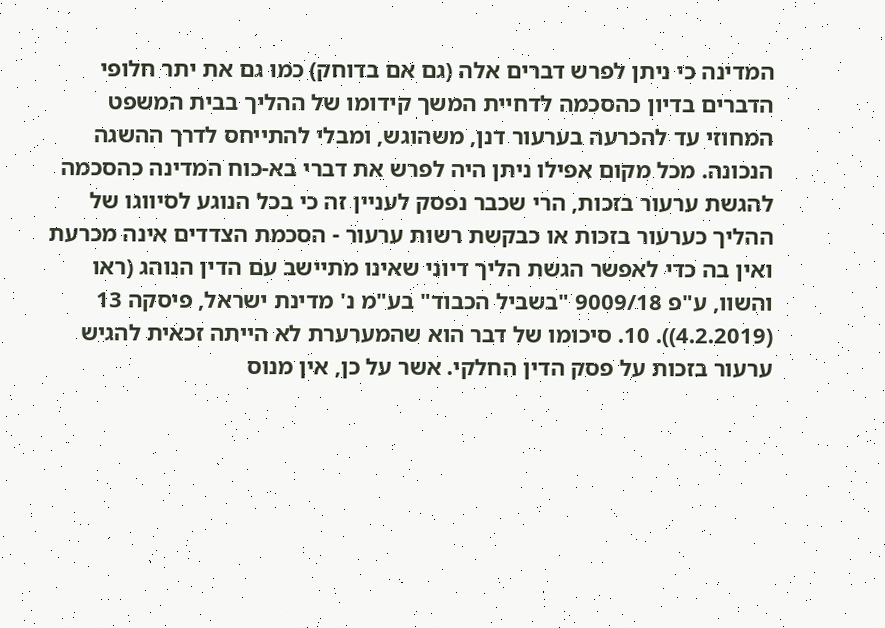המדינה כי ניתן לפרש דברים אלה (גם אם בדוחק) כמו גם את יתר חלופי הדברים בדיון כהסכמה לדחיית המשך קידומו של ההליך בבית המשפט המחוזי עד להכרעה בערעור דנן, משהוגש, ומבלי להתייחס לדרך ההשגה הנכונה. מכל מקום אפילו ניתן היה לפרש את דברי בא-כוח המדינה כהסכמה להגשת ערעור בזכות, הרי שכבר נפסק לעניין זה כי בכל הנוגע לסיווגו של ההליך כערעור בזכות או כבקשת רשות ערעור - הסכמת הצדדים אינה מכרעת ואין בה כדי לאפשר הגשת הליך דיוני שאינו מתיישב עם הדין הנוהג (ראו והשוו, ע"פ 9009/18 "בשביל הכבוד" בע"מ נ' מדינת ישראל, פיסקה 13 (4.2.2019)). 10. סיכומו של דבר הוא שהמערערת לא הייתה זכאית להגיש ערעור בזכות על פסק הדין החלקי. אשר על כן, אין מנוס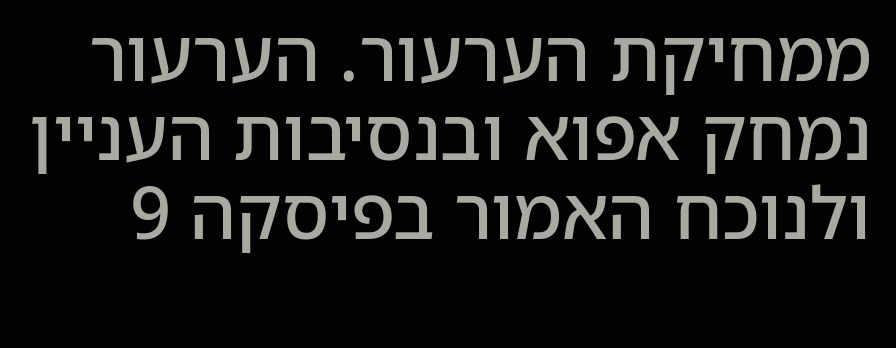ממחיקת הערעור. הערעור נמחק אפוא ובנסיבות העניין ולנוכח האמור בפיסקה 9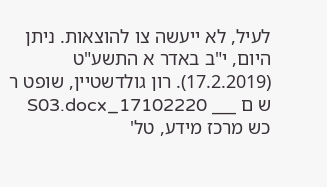לעיל, לא ייעשה צו להוצאות. ניתן היום, י"ב באדר א התשע"ט (17.2.2019). רון גולדשטיין, שופט ר ש ם ___ 17102220_S03.docx כש מרכז מידע, טל'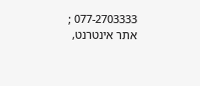077-2703333 ; אתר אינטרנט,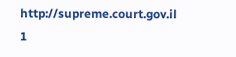http://supreme.court.gov.il 1